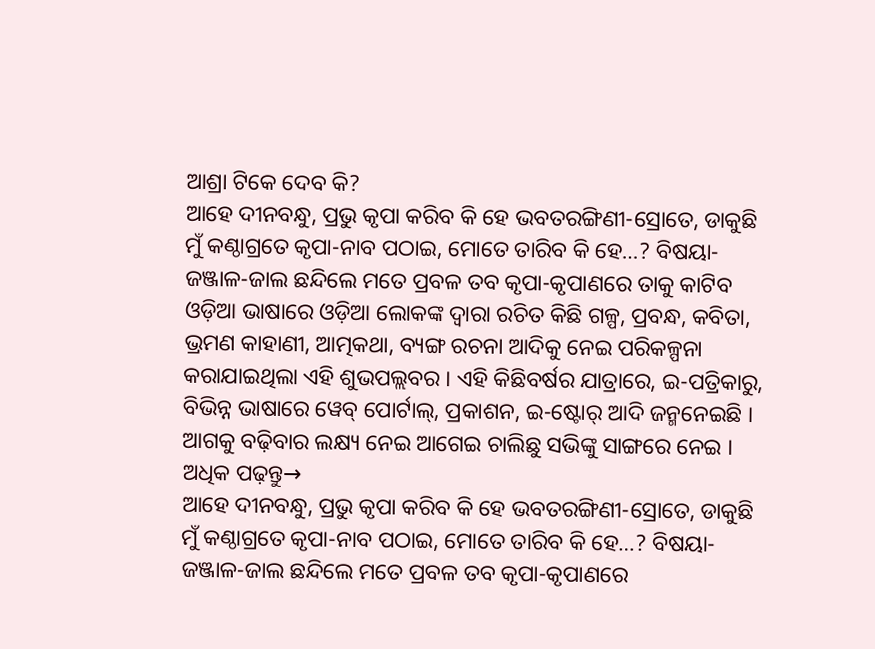ଆଶ୍ରା ଟିକେ ଦେବ କି?
ଆହେ ଦୀନବନ୍ଧୁ, ପ୍ରଭୁ କୃପା କରିବ କି ହେ ଭବତରଙ୍ଗିଣୀ-ସ୍ରୋତେ, ଡାକୁଛି ମୁଁ କଣ୍ଠାଗ୍ରତେ କୃପା-ନାବ ପଠାଇ, ମୋତେ ତାରିବ କି ହେ…? ବିଷୟା-ଜଞ୍ଜାଳ-ଜାଲ ଛନ୍ଦିଲେ ମତେ ପ୍ରବଳ ତବ କୃପା-କୃପାଣରେ ତାକୁ କାଟିବ
ଓଡ଼ିଆ ଭାଷାରେ ଓଡ଼ିଆ ଲୋକଙ୍କ ଦ୍ୱାରା ରଚିତ କିଛି ଗଳ୍ପ, ପ୍ରବନ୍ଧ, କବିତା, ଭ୍ରମଣ କାହାଣୀ, ଆତ୍ମକଥା, ବ୍ୟଙ୍ଗ ରଚନା ଆଦିକୁ ନେଇ ପରିକଳ୍ପନା କରାଯାଇଥିଲା ଏହି ଶୁଭପଲ୍ଲବର । ଏହି କିଛିବର୍ଷର ଯାତ୍ରାରେ, ଇ-ପତ୍ରିକାରୁ, ବିଭିନ୍ନ ଭାଷାରେ ୱେବ୍ ପୋର୍ଟାଲ୍, ପ୍ରକାଶନ, ଇ-ଷ୍ଟୋର୍ ଆଦି ଜନ୍ମନେଇଛି । ଆଗକୁ ବଢ଼ିବାର ଲକ୍ଷ୍ୟ ନେଇ ଆଗେଇ ଚାଲିଛୁ ସଭିଙ୍କୁ ସାଙ୍ଗରେ ନେଇ ।
ଅଧିକ ପଢ଼ନ୍ତୁ→
ଆହେ ଦୀନବନ୍ଧୁ, ପ୍ରଭୁ କୃପା କରିବ କି ହେ ଭବତରଙ୍ଗିଣୀ-ସ୍ରୋତେ, ଡାକୁଛି ମୁଁ କଣ୍ଠାଗ୍ରତେ କୃପା-ନାବ ପଠାଇ, ମୋତେ ତାରିବ କି ହେ…? ବିଷୟା-ଜଞ୍ଜାଳ-ଜାଲ ଛନ୍ଦିଲେ ମତେ ପ୍ରବଳ ତବ କୃପା-କୃପାଣରେ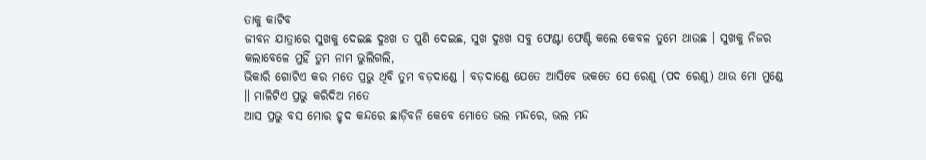ତାକୁ କାଟିବ
ଜୀବନ ଯାତ୍ରାରେ ସୁଖକୁ ଦେଇଛ ଦୁଃଖ ତ ପୁଣି ଦେଇଛ, ସୁଖ ଦୁଃଖ ସବୁ ଫେଣ୍ଟା ଫେଣ୍ଟି କଲେ କେବଳ ତୁମେ ଥାଉଛ । ସୁଖକୁ ନିଜର କଲାବେଳେ ମୁହିଁ ତୁମ ନାମ ଭୁଲିଗଲି,
ଭିକାରି ଗୋଟିଏ କର ମତେ ପ୍ରଭୁ ଥିବି ତୁମ ବଡ଼ଦାଣ୍ଡେ । ବଡ଼ଦାଣ୍ଡେ ଯେତେ ଆସିବେ ଭକତେ ସେ ରେଣୁ (ପଦ ରେଣୁ) ଥାଉ ମୋ ମୁଣ୍ଡେ ॥ ମାଳିଟିଏ ପ୍ରଭୁ କରିଦିଅ ମତେ
ଆସ ପ୍ରଭୁ ବସ ମୋର ହୃଦ କନ୍ଦରେ ଛାଡ଼ିବନି କେବେ ମୋତେ ଭଲ ମନ୍ଦରେ, ଭଲ ମନ୍ଦ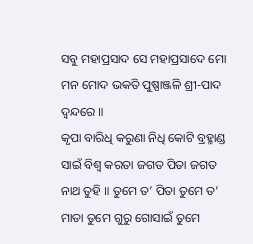ସବୁ ମହାପ୍ରସାଦ ସେ ମହାପ୍ରସାଦେ ମୋ ମନ ମୋଦ ଭକତି ପୁଷ୍ପାଞ୍ଜଳି ଶ୍ରୀ-ପାଦ ଦ୍ଵନ୍ଦରେ ॥
କୃପା ବାରିଧି କରୁଣା ନିଧି କୋଟି ବ୍ରହ୍ମାଣ୍ଡ ସାଇଁ ବିଶ୍ୱ କରତା ଜଗତ ପିତା ଜଗତ ନାଥ ତୁହି ॥ ତୁମେ ତ’ ପିତା ତୁମେ ତ’ ମାତା ତୁମେ ଗୁରୁ ଗୋସାଇଁ ତୁମେ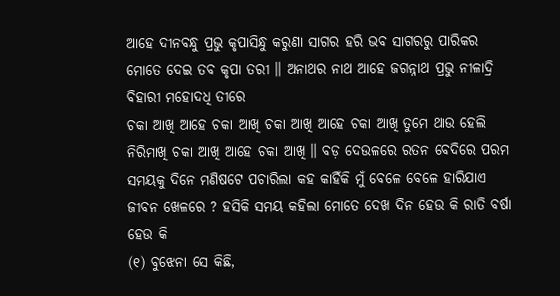ଆହେ ଦୀନବନ୍ଧୁ ପ୍ରଭୁ କୃପାସିନ୍ଧୁ କରୁଣା ସାଗର ହରି ଭବ ସାଗରରୁ ପାରିକର ମୋତେ ଦେଇ ତବ କୃପା ତରୀ ॥ ଅନାଥର ନାଥ ଆହେ ଜଗନ୍ନାଥ ପ୍ରଭୁ ନୀଳାଦ୍ରି ବିହାରୀ ମହୋଦଧି ତୀରେ
ଚକା ଆଖି ଆହେ ଚକା ଆଖି ଚକା ଆଖି ଆହେ ଚକା ଆଖି ତୁମେ ଥାଉ ହେଲି ନିରିମାଖି ଚକା ଆଖି ଆହେ ଚକା ଆଖି ॥ ବଡ଼ ଦେଉଳରେ ରତନ ବେଦିରେ ପରମ
ସମୟକୁ ଦିନେ ମଣିଷଟେ ପଚାରିଲା କହ କାହିଁକି ମୁଁ ବେଳେ ବେଳେ ହାରିଯାଏ ଜୀବନ ଖେଳରେ ? ହସିକି ସମୟ କହିଲା ମୋତେ ଦେଖ ଦିନ ହେଉ କି ରାତି ବର୍ଷା ହେଉ କି
(୧) ବୁଝେନା ସେ କିଛି,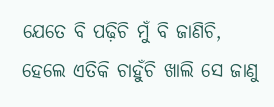ଯେତେ ବି ପଢ଼ିଚି ମୁଁ ବି ଜାଣିଚି, ହେଲେ ଏତିକି ଚାହୁଁଚି ଖାଲି ସେ ଜାଣୁ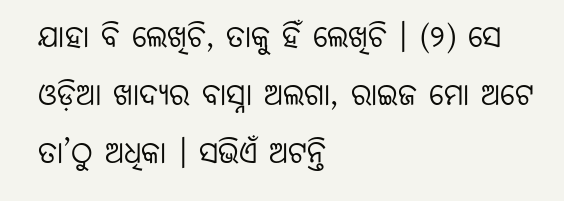ଯାହା ବି ଲେଖିଚି, ତାକୁ ହିଁ ଲେଖିଚି । (୨) ସେ
ଓଡ଼ିଆ ଖାଦ୍ୟର ବାସ୍ନା ଅଲଗା, ରାଇଜ ମୋ ଅଟେ ତା’ଠୁ ଅଧିକା । ସଭିଏଁ ଅଟନ୍ତି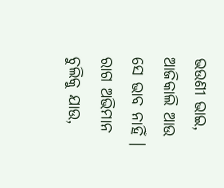ଭଉଣୀ ଭାଇ, ଆଜିକାଲି ଆଉ ସେ ଭାବ ନାହିଁ । ରାଗ ଅଭିମାନ ଚୁଲିକୁ ଯାଉ,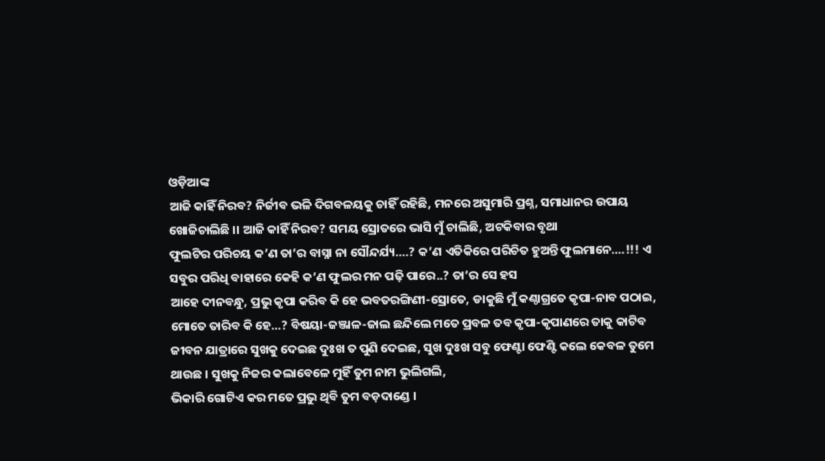ଓଡ଼ିଆଙ୍କ
ଆଜି କାହିଁ ନିରବ? ନିର୍ଜୀବ ଭଳି ଦିଗବଳୟକୁ ଚାହିଁ ରହିଛି, ମନରେ ଅସୁମାରି ପ୍ରଶ୍ନ, ସମାଧାନର ଉପାୟ ଖୋଜିଚାଲିଛି ।। ଆଜି କାହିଁ ନିରବ? ସମୟ ସ୍ରୋତରେ ଭାସି ମୁଁ ଚାଲିଛି, ଅଟକିବାର ବୃଥା
ଫୁଲଟିର ପରିଚୟ କ’ଣ ତା’ର ବାସ୍ନା ନା ସୌନ୍ଦର୍ଯ୍ୟ….? କ’ଣ ଏତିକିରେ ପରିଚିତ ହୁଅନ୍ତି ଫୁଲମାନେ….!!! ଏ ସବୁର ପରିଧି ବାହାରେ କେହି କ’ଣ ଫୁଲର ମନ ପଢ଼ି ପାରେ..? ତା’ର ସେ ହସ
ଆହେ ଦୀନବନ୍ଧୁ, ପ୍ରଭୁ କୃପା କରିବ କି ହେ ଭବତରଙ୍ଗିଣୀ-ସ୍ରୋତେ, ଡାକୁଛି ମୁଁ କଣ୍ଠାଗ୍ରତେ କୃପା-ନାବ ପଠାଇ, ମୋତେ ତାରିବ କି ହେ…? ବିଷୟା-ଜଞ୍ଜାଳ-ଜାଲ ଛନ୍ଦିଲେ ମତେ ପ୍ରବଳ ତବ କୃପା-କୃପାଣରେ ତାକୁ କାଟିବ
ଜୀବନ ଯାତ୍ରାରେ ସୁଖକୁ ଦେଇଛ ଦୁଃଖ ତ ପୁଣି ଦେଇଛ, ସୁଖ ଦୁଃଖ ସବୁ ଫେଣ୍ଟା ଫେଣ୍ଟି କଲେ କେବଳ ତୁମେ ଥାଉଛ । ସୁଖକୁ ନିଜର କଲାବେଳେ ମୁହିଁ ତୁମ ନାମ ଭୁଲିଗଲି,
ଭିକାରି ଗୋଟିଏ କର ମତେ ପ୍ରଭୁ ଥିବି ତୁମ ବଡ଼ଦାଣ୍ଡେ ।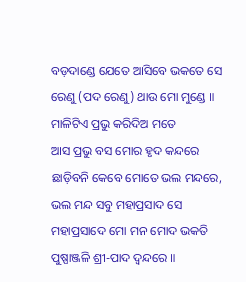ବଡ଼ଦାଣ୍ଡେ ଯେତେ ଆସିବେ ଭକତେ ସେ ରେଣୁ (ପଦ ରେଣୁ) ଥାଉ ମୋ ମୁଣ୍ଡେ ॥ ମାଳିଟିଏ ପ୍ରଭୁ କରିଦିଅ ମତେ
ଆସ ପ୍ରଭୁ ବସ ମୋର ହୃଦ କନ୍ଦରେ ଛାଡ଼ିବନି କେବେ ମୋତେ ଭଲ ମନ୍ଦରେ, ଭଲ ମନ୍ଦ ସବୁ ମହାପ୍ରସାଦ ସେ ମହାପ୍ରସାଦେ ମୋ ମନ ମୋଦ ଭକତି ପୁଷ୍ପାଞ୍ଜଳି ଶ୍ରୀ-ପାଦ ଦ୍ଵନ୍ଦରେ ॥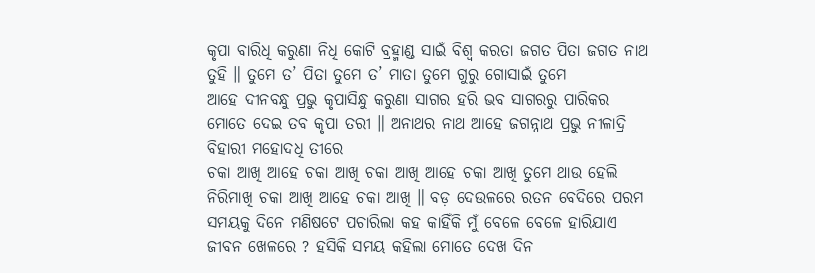କୃପା ବାରିଧି କରୁଣା ନିଧି କୋଟି ବ୍ରହ୍ମାଣ୍ଡ ସାଇଁ ବିଶ୍ୱ କରତା ଜଗତ ପିତା ଜଗତ ନାଥ ତୁହି ॥ ତୁମେ ତ’ ପିତା ତୁମେ ତ’ ମାତା ତୁମେ ଗୁରୁ ଗୋସାଇଁ ତୁମେ
ଆହେ ଦୀନବନ୍ଧୁ ପ୍ରଭୁ କୃପାସିନ୍ଧୁ କରୁଣା ସାଗର ହରି ଭବ ସାଗରରୁ ପାରିକର ମୋତେ ଦେଇ ତବ କୃପା ତରୀ ॥ ଅନାଥର ନାଥ ଆହେ ଜଗନ୍ନାଥ ପ୍ରଭୁ ନୀଳାଦ୍ରି ବିହାରୀ ମହୋଦଧି ତୀରେ
ଚକା ଆଖି ଆହେ ଚକା ଆଖି ଚକା ଆଖି ଆହେ ଚକା ଆଖି ତୁମେ ଥାଉ ହେଲି ନିରିମାଖି ଚକା ଆଖି ଆହେ ଚକା ଆଖି ॥ ବଡ଼ ଦେଉଳରେ ରତନ ବେଦିରେ ପରମ
ସମୟକୁ ଦିନେ ମଣିଷଟେ ପଚାରିଲା କହ କାହିଁକି ମୁଁ ବେଳେ ବେଳେ ହାରିଯାଏ ଜୀବନ ଖେଳରେ ? ହସିକି ସମୟ କହିଲା ମୋତେ ଦେଖ ଦିନ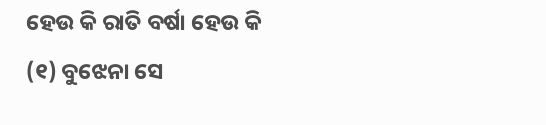ହେଉ କି ରାତି ବର୍ଷା ହେଉ କି
(୧) ବୁଝେନା ସେ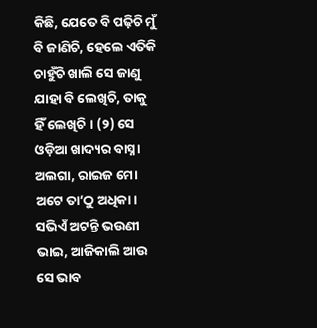କିଛି, ଯେତେ ବି ପଢ଼ିଚି ମୁଁ ବି ଜାଣିଚି, ହେଲେ ଏତିକି ଚାହୁଁଚି ଖାଲି ସେ ଜାଣୁ ଯାହା ବି ଲେଖିଚି, ତାକୁ ହିଁ ଲେଖିଚି । (୨) ସେ
ଓଡ଼ିଆ ଖାଦ୍ୟର ବାସ୍ନା ଅଲଗା, ରାଇଜ ମୋ ଅଟେ ତା’ଠୁ ଅଧିକା । ସଭିଏଁ ଅଟନ୍ତି ଭଉଣୀ ଭାଇ, ଆଜିକାଲି ଆଉ ସେ ଭାବ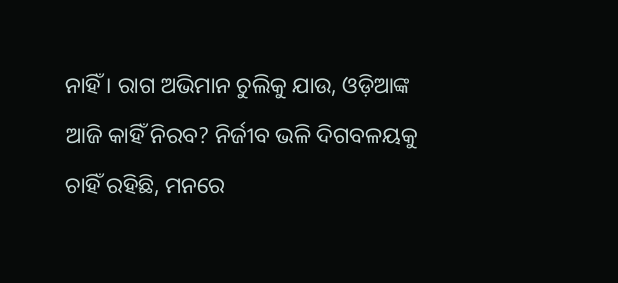ନାହିଁ । ରାଗ ଅଭିମାନ ଚୁଲିକୁ ଯାଉ, ଓଡ଼ିଆଙ୍କ
ଆଜି କାହିଁ ନିରବ? ନିର୍ଜୀବ ଭଳି ଦିଗବଳୟକୁ ଚାହିଁ ରହିଛି, ମନରେ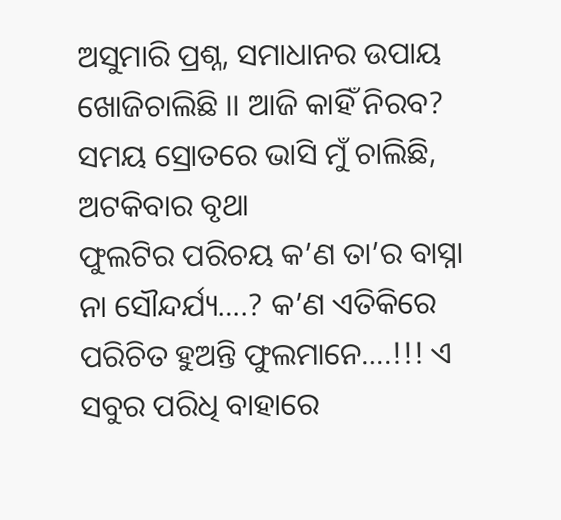ଅସୁମାରି ପ୍ରଶ୍ନ, ସମାଧାନର ଉପାୟ ଖୋଜିଚାଲିଛି ।। ଆଜି କାହିଁ ନିରବ? ସମୟ ସ୍ରୋତରେ ଭାସି ମୁଁ ଚାଲିଛି, ଅଟକିବାର ବୃଥା
ଫୁଲଟିର ପରିଚୟ କ’ଣ ତା’ର ବାସ୍ନା ନା ସୌନ୍ଦର୍ଯ୍ୟ….? କ’ଣ ଏତିକିରେ ପରିଚିତ ହୁଅନ୍ତି ଫୁଲମାନେ….!!! ଏ ସବୁର ପରିଧି ବାହାରେ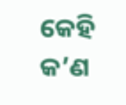କେହି କ’ଣ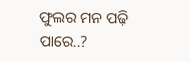ଫୁଲର ମନ ପଢ଼ି ପାରେ..?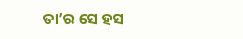ତା’ର ସେ ହସ